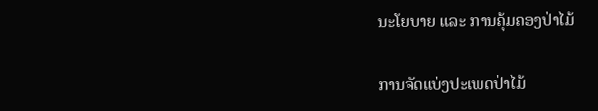ນະໂຍບາຍ ແລະ ການຄຸ້ມຄອງປ່າໄມ້

ການຈັດແບ່ງປະເພດປ່າໄມ້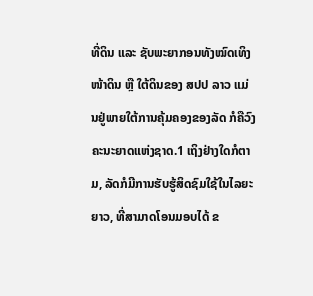ທີ່ດິນ ແລະ ຊັບພະຍາກອນທັງໝົດເທິງໜ້າດິນ ຫຼື ໃຕ້ດິນຂອງ ສປປ ລາວ ແມ່ນຢູ່ພາຍໃຕ້ການຄຸ້ມຄອງຂອງລັດ ກໍຄືວົງຄະນະຍາດແຫ່ງຊາດ.1 ເຖິງຢ່າງໃດກໍຕາມ, ລັດກໍມີການຮັບຮູ້ສິດຊົມໃຊ້ໃນໄລຍະຍາວ, ທີ່ສາມາດໂອນມອບໄດ້ ຂ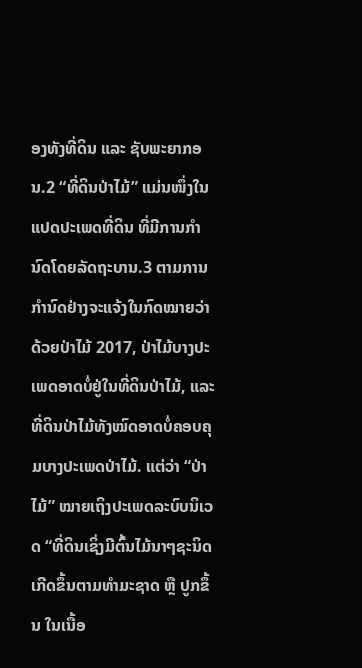ອງທັງທີ່ດິນ ແລະ ຊັບພະຍາກອນ.2 “ທີ່ດິນປ່າໄມ້” ແມ່ນໜຶ່ງໃນແປດປະເພດທີ່ດິນ ທີ່ມີການກຳນົດໂດຍລັດຖະບານ.3 ຕາມການກຳນົດຢ່າງຈະແຈ້ງໃນກົດໝາຍວ່າດ້ວຍປ່າໄມ້ 2017, ປ່າໄມ້ບາງປະເພດອາດບໍ່ຢູ່ໃນທີ່ດິນປ່າໄມ້, ແລະ ທີ່ດິນປ່າໄມ້ທັງໝົດອາດບໍ່ຄອບຄຸມບາງປະເພດປ່າໄມ້. ແຕ່ວ່າ “ປ່າໄມ້” ໝາຍເຖິງປະເພດລະບົບນິເວດ “ທີ່ດິນເຊິ່ງມີຕົ້ນໄມ້ນາໆຊະນິດເກີດຂຶ້ນຕາມທຳມະຊາດ ຫຼື ປູກຂຶ້ນ ໃນເນື້ອ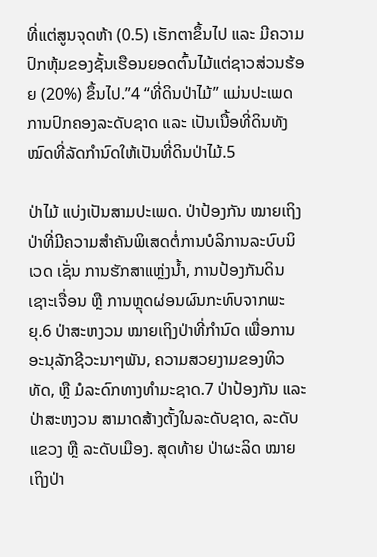ທີ່ແຕ່ສູນຈຸດຫ້າ (0.5) ເຮັກຕາຂຶ້ນໄປ ແລະ ມີຄວາມປົກຫຸ້ມຂອງຊັ້ນເຮືອນຍອດຕົ້ນໄມ້ແຕ່ຊາວສ່ວນຮ້ອຍ (20%) ຂຶ້ນໄປ.”4 “ທີ່ດິນປ່າໄມ້” ແມ່ນປະເພດການປົກຄອງລະດັບຊາດ ແລະ ເປັນເນື້ອທີ່ດິນທັງໝົດທີ່ລັດກຳນົດໃຫ້ເປັນທີ່ດິນປ່າໄມ້.5

ປ່າໄມ້ ແບ່ງເປັນສາມປະເພດ. ປ່າປ້ອງກັນ ໝາຍເຖິງປ່າທີ່ມີຄວາມສຳຄັນພິເສດຕໍ່ການບໍລິການລະບົບນິເວດ ເຊັ່ນ ການຮັກສາແຫຼ່ງນ້ຳ, ການປ້ອງກັນດິນເຊາະເຈື່ອນ ຫຼື ການຫຼຸດຜ່ອນຜົນກະທົບຈາກພະຍຸ.6 ປ່າສະຫງວນ ໝາຍເຖິງປ່າທີ່ກຳນົດ ເພື່ອການອະນຸລັກຊີວະນາໆພັນ, ຄວາມສວຍງາມຂອງທິວທັດ, ຫຼື ມໍລະດົກທາງທຳມະຊາດ.7 ປ່າປ້ອງກັນ ແລະ ປ່າສະຫງວນ ສາມາດສ້າງຕັ້ງໃນລະດັບຊາດ, ລະດັບແຂວງ ຫຼື ລະດັບເມືອງ. ສຸດທ້າຍ ປ່າຜະລິດ ໝາຍເຖິງປ່າ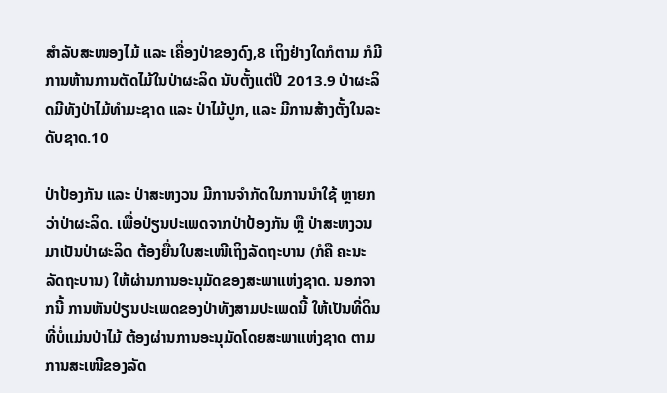ສຳລັບສະໜອງໄມ້ ແລະ ເຄື່ອງປ່າຂອງດົງ,8 ເຖິງຢ່າງໃດກໍຕາມ ກໍມີການຫ້ານການຕັດໄມ້ໃນປ່າຜະລິດ ນັບຕັ້ງແຕ່ປີ 2013.9 ປ່າຜະລິດມີທັງປ່າໄມ້ທຳມະຊາດ ແລະ ປ່າໄມ້ປູກ, ແລະ ມີການສ້າງຕັ້ງໃນລະດັບຊາດ.10

ປ່າປ້ອງກັນ ແລະ ປ່າສະຫງວນ ມີການຈຳກັດໃນການນຳໃຊ້ ຫຼາຍກວ່າປ່າຜະລິດ. ເພື່ອປ່ຽນປະເພດຈາກປ່າປ້ອງກັນ ຫຼື ປ່າສະຫງວນມາເປັນປ່າຜະລິດ ຕ້ອງຍື່ນໃບສະເໜີເຖິງລັດຖະບານ (ກໍຄື ຄະນະລັດຖະບານ) ໃຫ້ຜ່ານການອະນຸມັດຂອງສະພາແຫ່ງຊາດ. ນອກຈາກນີ້ ການຫັນປ່ຽນປະເພດຂອງປ່າທັງສາມປະເພດນີ້ ໃຫ້ເປັນທີ່ດິນທີ່ບໍ່ແມ່ນປ່າໄມ້ ຕ້ອງຜ່ານການອະນຸມັດໂດຍສະພາແຫ່ງຊາດ ຕາມການສະເໜີຂອງລັດ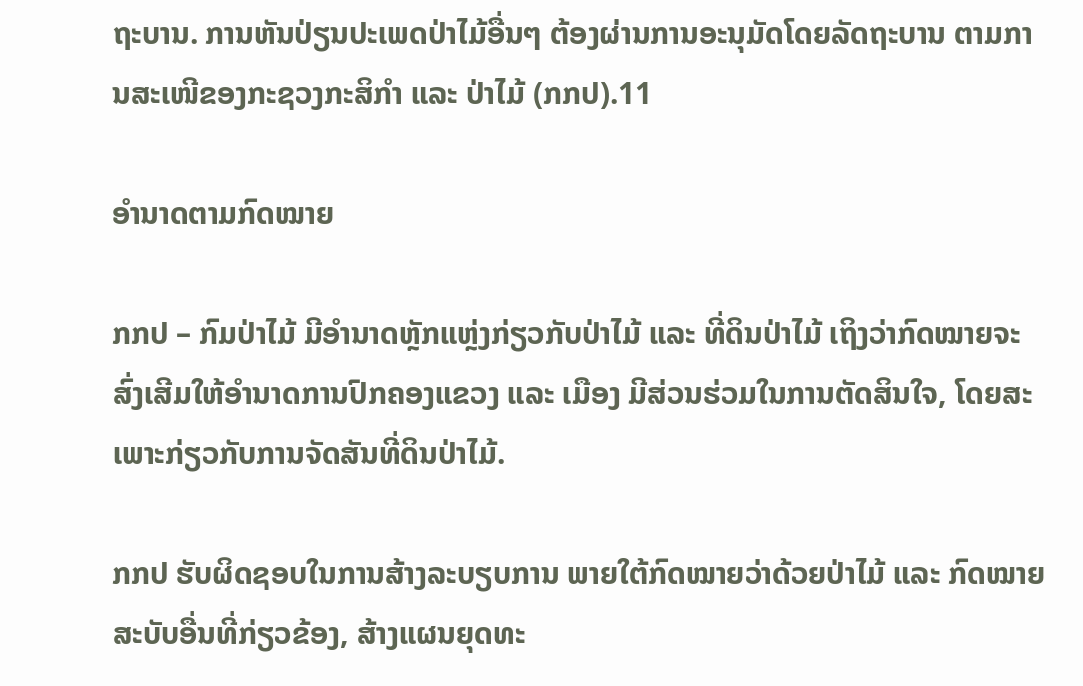ຖະບານ. ການຫັນປ່ຽນປະເພດປ່າໄມ້ອື່ນໆ ຕ້ອງຜ່ານການອະນຸມັດໂດຍລັດຖະບານ ຕາມການສະເໜີຂອງກະຊວງກະສິກຳ ແລະ ປ່າໄມ້ (ກກປ).11

ອຳນາດຕາມກົດໝາຍ

ກກປ – ກົມປ່າໄມ້ ມີອຳນາດຫຼັກແຫຼ່ງກ່ຽວກັບປ່າໄມ້ ແລະ ທີ່ດິນປ່າໄມ້ ເຖິງວ່າກົດໝາຍຈະສົ່ງເສີມໃຫ້ອຳນາດການປົກຄອງແຂວງ ແລະ ເມືອງ ມີສ່ວນຮ່ວມໃນການຕັດສິນໃຈ, ໂດຍສະເພາະກ່ຽວກັບການຈັດສັນທີ່ດິນປ່າໄມ້.

ກກປ ຮັບຜິດຊອບໃນການສ້າງລະບຽບການ ພາຍໃຕ້ກົດໝາຍວ່າດ້ວຍປ່າໄມ້ ແລະ ກົດໝາຍສະບັບອື່ນທີ່ກ່ຽວຂ້ອງ, ສ້າງແຜນຍຸດທະ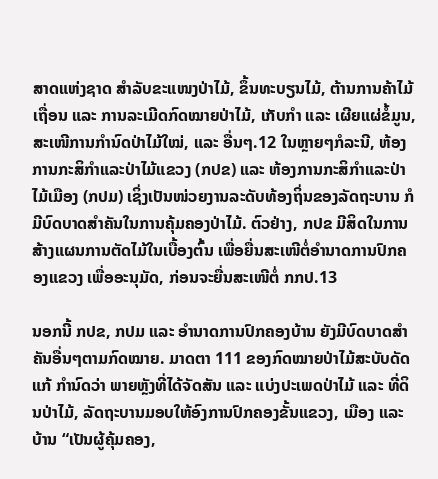ສາດແຫ່ງຊາດ ສຳລັບຂະແໜງປ່າໄມ້, ຂຶ້ນທະບຽນໄມ້, ຕ້ານການຄ້າໄມ້ເຖື່ອນ ແລະ ການລະເມີດກົດໝາຍປ່າໄມ້, ເກັບກຳ ແລະ ເຜີຍແຜ່ຂໍ້ມູນ, ສະເໜີການກຳນົດປ່າໄມ້ໃໝ່, ແລະ ອື່ນໆ.12 ໃນຫຼາຍໆກໍລະນີ, ຫ້ອງການກະສິກຳແລະປ່າໄມ້ແຂວງ (ກປຂ) ແລະ ຫ້ອງການກະສິກຳແລະປ່າໄມ້ເມືອງ (ກປມ) ເຊິ່ງເປັນໜ່ວຍງານລະດັບທ້ອງຖິ່ນຂອງລັດຖະບານ ກໍມີບົດບາດສຳຄັນໃນການຄຸ້ມຄອງປ່າໄມ້. ຕົວຢ່າງ, ກປຂ ມີສິດໃນການສ້າງແຜນການຕັດໄມ້ໃນເບື້ອງຕົ້ນ ເພື່ອຍື່ນສະເໜີຕໍ່ອຳນາດການປົກຄອງແຂວງ ເພື່ອອະນຸມັດ, ກ່ອນຈະຍື່ນສະເໜີຕໍ່ ກກປ.13

ນອກນີ້ ກປຂ, ກປມ ແລະ ອຳນາດການປົກຄອງບ້ານ ຍັງມີບົດບາດສຳຄັນອື່ນໆຕາມກົດໝາຍ. ມາດຕາ 111 ຂອງກົດໝາຍປ່າໄມ້ສະບັບດັດແກ້ ກຳນົດວ່າ ພາຍຫຼັງທີ່ໄດ້ຈັດສັນ ແລະ ແບ່ງປະເພດປ່າໄມ້ ແລະ ທີ່ດິນປ່າໄມ້, ລັດຖະບານມອບໃຫ້ອົງການປົກຄອງຂັ້ນແຂວງ, ເມືອງ ແລະ ບ້ານ “ເປັນຜູ້ຄຸ້ມຄອງ,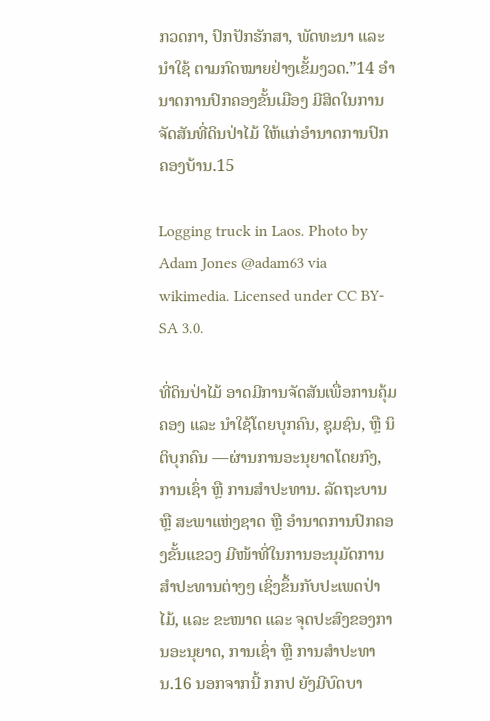ກວດກາ, ປົກປັກຮັກສາ, ພັດທະນາ ແລະ ນຳໃຊ້ ຕາມກົດໝາຍຢ່າງເຂັ້ມງວດ.”14 ອຳນາດການປົກຄອງຂັ້ນເມືອງ ມີສິດໃນການຈັດສັນທີ່ດິນປ່າໄມ້ ໃຫ້ແກ່ອຳນາດການປົກຄອງບ້ານ.15

Logging truck in Laos. Photo by Adam Jones @adam63 via wikimedia. Licensed under CC BY-SA 3.0.

ທີ່ດິນປ່າໄມ້ ອາດມີການຈັດສັນເພື່ອການຄຸ້ມຄອງ ແລະ ນຳໃຊ້ໂດຍບຸກຄົນ, ຊຸມຊົນ, ຫຼື ນິຕິບຸກຄົນ —ຜ່ານການອະນຸຍາດໂດຍກົງ, ການເຊົ່າ ຫຼື ການສຳປະທານ. ລັດຖະບານ ຫຼື ສະພາແຫ່ງຊາດ ຫຼື ອຳນາດການປົກຄອງຂັ້ນແຂວງ ມີໜ້າທີ່ໃນການອະນຸມັດການສຳປະທານຕ່າງໆ ເຊິ່ງຂຶ້ນກັບປະເພດປ່າໄມ້, ແລະ ຂະໜາດ ແລະ ຈຸດປະສົງຂອງການອະນຸຍາດ, ການເຊົ່າ ຫຼື ການສຳປະທານ.16 ນອກຈາກນີ້ ກກປ ຍັງມີບົດບາ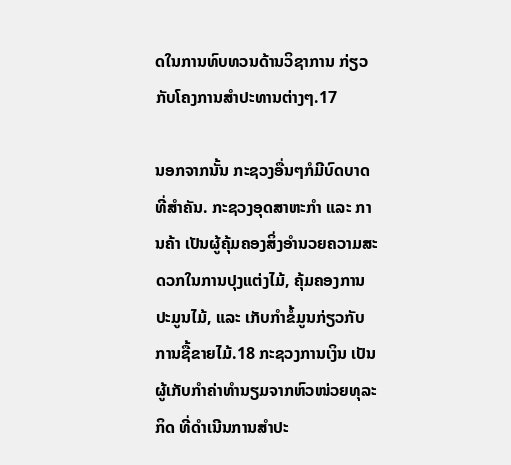ດໃນການທົບທວນດ້ານວິຊາການ ກ່ຽວກັບໂຄງການສຳປະທານຕ່າງໆ.17

ນອກຈາກນັ້ນ ກະຊວງອື່ນໆກໍມີບົດບາດທີ່ສຳຄັນ. ກະຊວງອຸດສາຫະກຳ ແລະ ການຄ້າ ເປັນຜູ້ຄຸ້ມຄອງສິ່ງອຳນວຍຄວາມສະດວກໃນການປຸງແຕ່ງໄມ້, ຄຸ້ມຄອງການປະມູນໄມ້, ແລະ ເກັບກຳຂໍ້ມູນກ່ຽວກັບການຊື້ຂາຍໄມ້.18 ກະຊວງການເງິນ ເປັນຜູ້ເກັບກຳຄ່າທຳນຽມຈາກຫົວໜ່ວຍທຸລະກິດ ທີ່ດຳເນີນການສຳປະ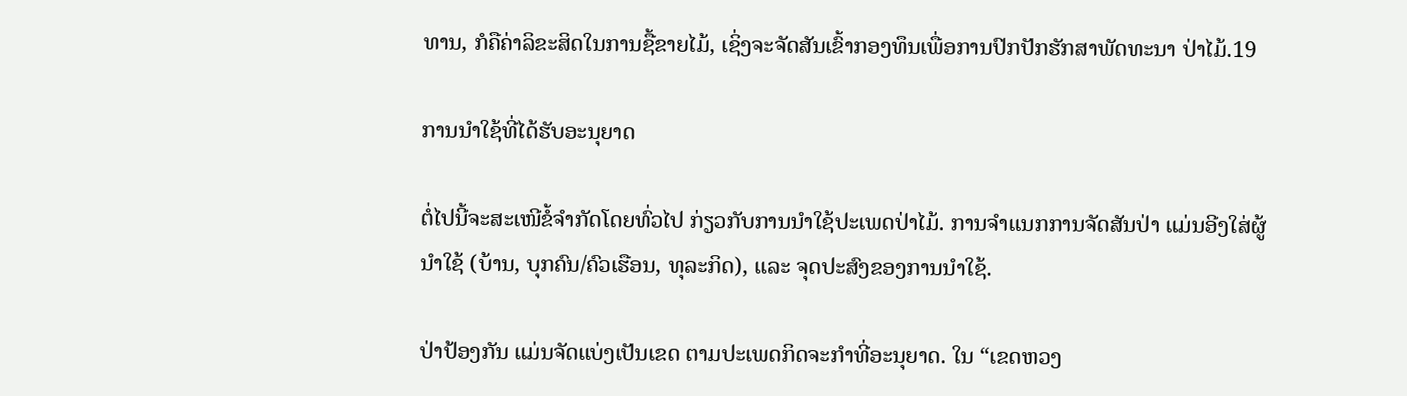ທານ, ກໍຄືຄ່າລິຂະສິດໃນການຊື້ຂາຍໄມ້, ເຊິ່ງຈະຈັດສັນເຂົ້າກອງທຶນເພື່ອການປົກປັກຮັກສາພັດທະນາ ປ່າໄມ້.19

ການນຳໃຊ້ທີ່ໄດ້ຮັບອະນຸຍາດ

ຕໍ່ໄປນີ້ຈະສະເໜີຂໍ້ຈຳກັດໂດຍທົ່ວໄປ ກ່ຽວກັບການນຳໃຊ້ປະເພດປ່າໄມ້. ການຈຳແນກການຈັດສັນປ່າ ແມ່ນອີງໃສ່ຜູ້ນຳໃຊ້ (ບ້ານ, ບຸກຄົນ/ຄົວເຮືອນ, ທຸລະກິດ), ແລະ ຈຸດປະສົງຂອງການນຳໃຊ້.

ປ່າປ້ອງກັນ ແມ່ນຈັດແບ່ງເປັນເຂດ ຕາມປະເພດກິດຈະກຳທີ່ອະນຸຍາດ. ໃນ “ເຂດຫວງ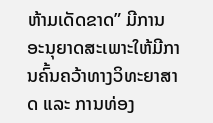ຫ້າມເດັດຂາດ” ມີການອະນຸຍາດສະເພາະໃຫ້ມີການຄົ້ນຄວ້າທາງວິທະຍາສາດ ແລະ ການທ່ອງ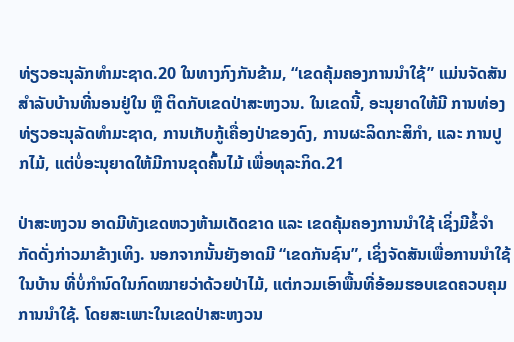ທ່ຽວອະນຸລັກທຳມະຊາດ.20 ໃນທາງກົງກັນຂ້າມ, “ເຂດຄຸ້ມຄອງການນຳໃຊ້” ແມ່ນຈັດສັນສຳລັບບ້ານທີ່ນອນຢູ່ໃນ ຫຼື ຕິດກັບເຂດປ່າສະຫງວນ. ໃນເຂດນີ້, ອະນຸຍາດໃຫ້ມີ ການທ່ອງທ່ຽວອະນຸລັດທຳມະຊາດ, ການເກັບກູ້ເຄື່ອງປ່າຂອງດົງ, ການຜະລິດກະສິກຳ, ແລະ ການປູກໄມ້, ແຕ່ບໍ່ອະນຸຍາດໃຫ້ມີການຂຸດຄົ້ນໄມ້ ເພື່ອທຸລະກິດ.21

ປ່າສະຫງວນ ອາດມີທັງເຂດຫວງຫ້າມເດັດຂາດ ແລະ ເຂດຄຸ້ມຄອງການນຳໃຊ້ ເຊິ່ງມີຂໍ້ຈຳກັດດັ່ງກ່າວມາຂ້າງເທິງ. ນອກຈາກນັ້ນຍັງອາດມີ “ເຂດກັນຊົນ”, ເຊິ່ງຈັດສັນເພື່ອການນຳໃຊ້ໃນບ້ານ ທີ່ບໍ່ກຳນົດໃນກົດໝາຍວ່າດ້ວຍປ່າໄມ້, ແຕ່ກວມເອົາພື້ນທີ່ອ້ອມຮອບເຂດຄວບຄຸມການນຳໃຊ້. ໂດຍສະເພາະໃນເຂດປ່າສະຫງວນ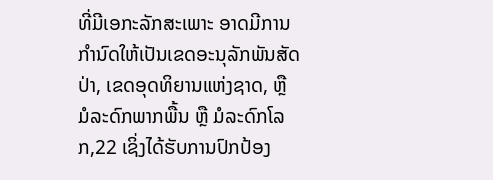ທີ່ມີເອກະລັກສະເພາະ ອາດມີການກຳນົດໃຫ້ເປັນເຂດອະນຸລັກພັນສັດປ່າ, ເຂດອຸດທິຍານແຫ່ງຊາດ, ຫຼື ມໍລະດົກພາກພື້ນ ຫຼື ມໍລະດົກໂລກ,22 ເຊິ່ງໄດ້ຮັບການປົກປ້ອງ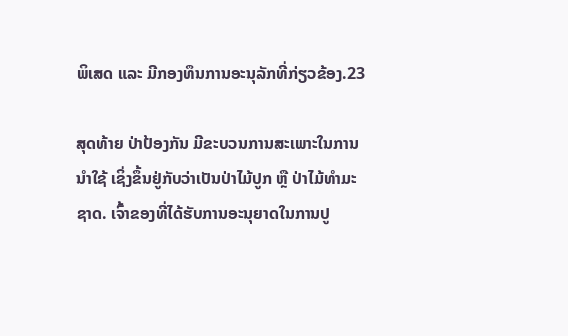ພິເສດ ແລະ ມີກອງທຶນການອະນຸລັກທີ່ກ່ຽວຂ້ອງ.23

ສຸດທ້າຍ ປ່າປ້ອງກັນ ມີຂະບວນການສະເພາະໃນການນຳໃຊ້ ເຊິ່ງຂຶ້ນຢູ່ກັບວ່າເປັນປ່າໄມ້ປູກ ຫຼື ປ່າໄມ້ທຳມະຊາດ. ເຈົ້າຂອງທີ່ໄດ້ຮັບການອະນຸຍາດໃນການປູ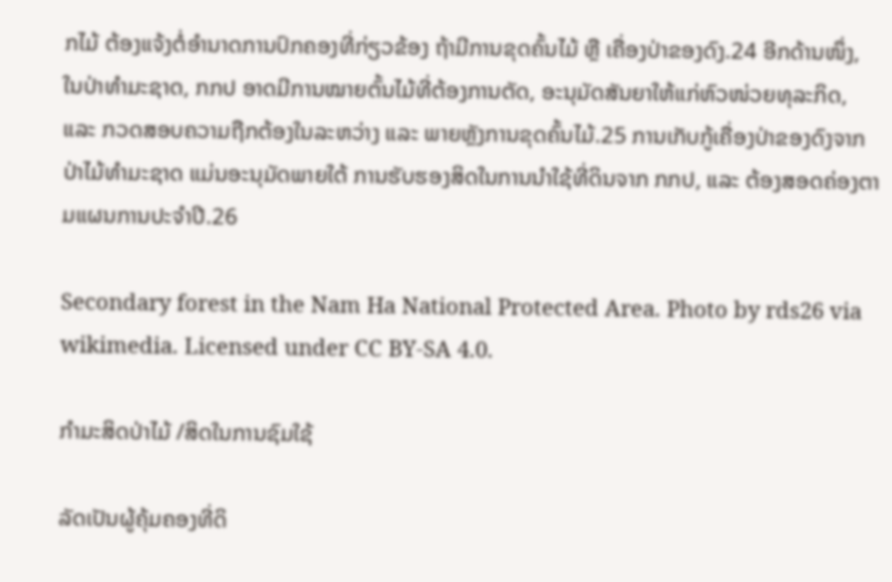ກໄມ້ ຕ້ອງແຈ້ງຕໍ່ອຳນາດການປົກຄອງທີ່ກ່ຽວຂ້ອງ ຖ້າມີການຂຸດຄົ້ນໄມ້ ຫຼື ເຄື່ອງປ່າຂອງດົງ.24 ອີກດ້ານໜຶ່ງ, ໃນປ່າທຳມະຊາດ, ກກປ ອາດມີການໝາຍຕົ້ນໄມ້ທີ່ຕ້ອງການຕັດ, ອະນຸມັດສັນຍາໃຫ້ແກ່ຫົວໜ່ວຍທຸລະກິດ, ແລະ ກວດສອບຄວາມຖືກຕ້ອງໃນລະຫວ່າງ ແລະ ພາຍຫຼັງການຂຸດຄົ້ນໄມ້.25 ການເກັບກູ້ເຄື່ອງປ່າຂອງດົງຈາກປ່າໄມ້ທຳມະຊາດ ແມ່ນອະນຸມັດພາຍໃຕ້ ການຮັບຮອງສິດໃນການນຳໃຊ້ທີ່ດິນຈາກ ກກປ, ແລະ ຕ້ອງສອດຄ່ອງຕາມແຜນການປະຈຳປີ.26

Secondary forest in the Nam Ha National Protected Area. Photo by rds26 via wikimedia. Licensed under CC BY-SA 4.0.

ກຳມະສິດປ່າໄມ້ /ສິດໃນການຊົມໃຊ້

ລັດເປັນຜູ້ຄຸ້ມຄອງທີ່ດິ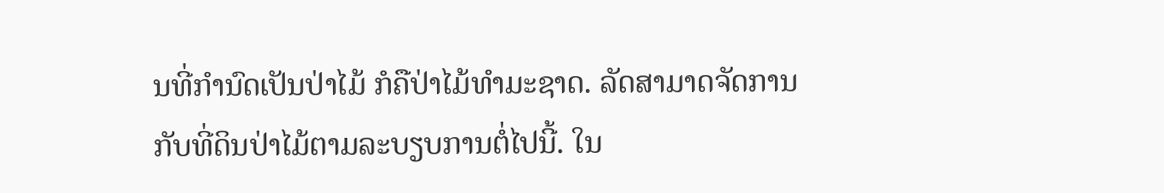ນທີ່ກຳນົດເປັນປ່າໄມ້ ກໍຄືປ່າໄມ້ທຳມະຊາດ. ລັດສາມາດຈັດການກັບທີ່ດິນປ່າໄມ້ຕາມລະບຽບການຕໍ່ໄປນີ້. ໃນ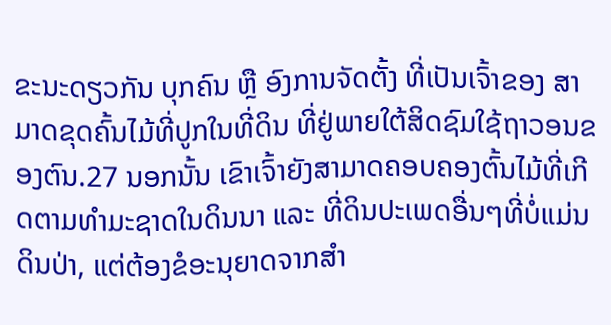ຂະນະດຽວກັນ ບຸກຄົນ ຫຼື ອົງການຈັດຕັ້ງ ທີ່ເປັນເຈົ້າຂອງ ສາມາດຂຸດຄົ້ນໄມ້ທີ່ປູກໃນທີ່ດິນ ທີ່ຢູ່ພາຍໃຕ້ສິດຊົມໃຊ້ຖາວອນຂອງຕົນ.27 ນອກນັ້ນ ເຂົາເຈົ້າຍັງສາມາດຄອບຄອງຕົ້ນໄມ້ທີ່ເກີດຕາມທຳມະຊາດໃນດິນນາ ແລະ ທີ່ດິນປະເພດອື່ນໆທີ່ບໍ່ແມ່ນດິນປ່າ, ແຕ່ຕ້ອງຂໍອະນຸຍາດຈາກສຳ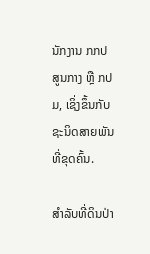ນັກງານ ກກປ ສູນກາງ ຫຼື ກປມ, ເຊິ່ງຂຶ້ນກັບຊະນິດສາຍພັນທີ່ຂຸດຄົ້ນ.

ສຳລັບທີ່ດິນປ່າ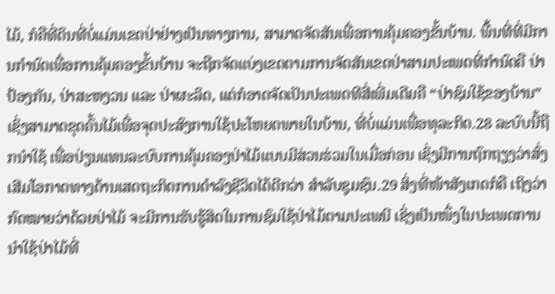ໄມ້, ກໍຄືທີ່ດິນທີ່ບໍ່ແມ່ນເຂດປ່າຢ່າງເປັນທາງການ, ສາມາດຈັດສັນເພື່ອການຄຸ້ມຄອງຂັ້ນບ້ານ. ພື້ນທີ່ທີ່ມີການກຳນົດເພື່ອການຄຸ້ມຄອງຂັ້ນບ້ານ ຈະຖືກຈັດແບ່ງເຂດຕາມການຈັດສັນເຂດປ່າສາມປະເພດທີ່ກຳນົດຄື ປ່າປ້ອງກັນ, ປ່າສະຫງວນ ແລະ ປ່າຜະລິດ, ແຕ່ກໍອາດຈັດເປັນປະເພດທີສີ່ເພີ່ມເຕີມຄື “ປ່າຊົມໃຊ້ຂອງບ້ານ” ເຊິ່ງສາມາດຂຸດຄົ້ນໄມ້ເພື່ອຈຸດປະສົງການໃຊ້ປະໂຫຍດພາຍໃນບ້ານ, ທີ່ບໍ່ແມ່ນເພື່ອທຸລະກິດ.28 ລະບົບນີ້ຖືກນຳໃຊ້ ເພື່ອປ່ຽນແທນລະບົບການຄຸ້ມຄອງປ່າໄມ້ແບບມີສ່ວນຮ່ວມໃນເມື່ອກ່ອນ ເຊິ່ງມີການຖົກຖຽງວ່າສົ່ງເສີມໂອກາດທາງດ້ານເສດຖະກິດການດຳລົງຊີວິດໄດ້ດີກວ່າ ສຳລັບຊຸມຊົນ.29 ສິ່ງທີ່ໜ້າສັງເກດກໍຄື ເຖິງວ່າກົດໝາຍວ່າດ້ວຍປ່າໄມ້ ຈະມີການຮັບຮູ້ສິດໃນການຊົມໃຊ້ປ່າໄມ້ຕາມປະເພນີ ເຊິ່ງເປັນໜຶ່ງໃນປະເພດການນຳໃຊ້ປ່າໄມ້ທີ່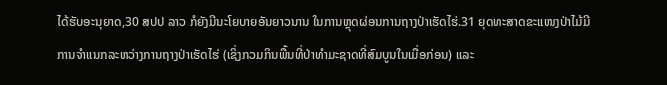ໄດ້ຮັບອະນຸຍາດ,30 ສປປ ລາວ ກໍຍັງມີນະໂຍບາຍອັນຍາວນານ ໃນການຫຼຸດຜ່ອນການຖາງປ່າເຮັດໄຮ່.31 ຍຸດທະສາດຂະແໜງປ່າໄມ້ມີການຈຳແນກລະຫວ່າງການຖາງປ່າເຮັດໄຮ່ (ເຊິ່ງກວມກິນພື້ນທີ່ປ່າທຳມະຊາດທີ່ສົມບູນໃນເມື່ອກ່ອນ) ແລະ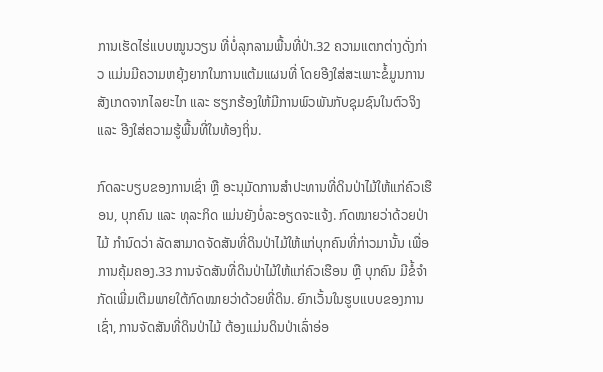ການເຮັດໄຮ່ແບບໝູນວຽນ ທີ່ບໍ່ລຸກລາມພື້ນທີ່ປ່າ.32 ຄວາມແຕກຕ່າງດັ່ງກ່າວ ແມ່ນມີຄວາມຫຍຸ້ງຍາກໃນການແຕ້ມແຜນທີ່ ໂດຍອີງໃສ່ສະເພາະຂໍ້ມູນການສັງເກດຈາກໄລຍະໄກ ແລະ ຮຽກຮ້ອງໃຫ້ມີການພົວພັນກັບຊຸມຊົນໃນຕົວຈິງ ແລະ ອີງໃສ່ຄວາມຮູ້ພື້ນທີ່ໃນທ້ອງຖິ່ນ.

ກົດລະບຽບຂອງການເຊົ່າ ຫຼື ອະນຸມັດການສຳປະທານທີ່ດິນປ່າໄມ້ໃຫ້ແກ່ຄົວເຮືອນ, ບຸກຄົນ ແລະ ທຸລະກິດ ແມ່ນຍັງບໍ່ລະອຽດຈະແຈ້ງ. ກົດໝາຍວ່າດ້ວຍປ່າໄມ້ ກຳນົດວ່າ ລັດສາມາດຈັດສັນທີ່ດິນປ່າໄມ້ໃຫ້ແກ່ບຸກຄົນທີ່ກ່າວມານັ້ນ ເພື່ອການຄຸ້ມຄອງ.33 ການຈັດສັນທີ່ດິນປ່າໄມ້ໃຫ້ແກ່ຄົວເຮືອນ ຫຼື ບຸກຄົນ ມີຂໍ້ຈຳກັດເພີ່ມເຕີມພາຍໃຕ້ກົດໝາຍວ່າດ້ວຍທີ່ດິນ. ຍົກເວັ້ນໃນຮູບແບບຂອງການເຊົ່າ, ການຈັດສັນທີ່ດິນປ່າໄມ້ ຕ້ອງແມ່ນດິນປ່າເລົ່າອ່ອ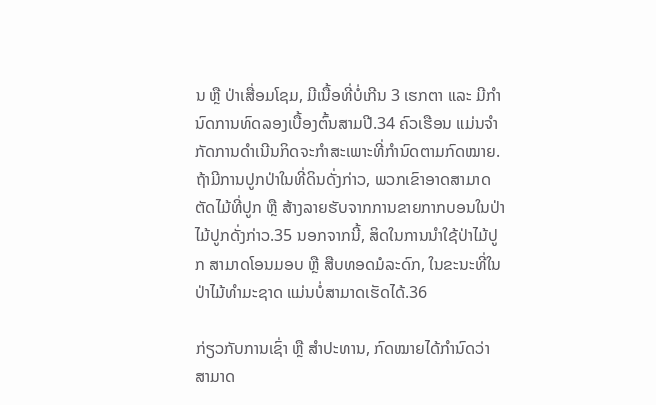ນ ຫຼື ປ່າເສື່ອມໂຊມ, ມີເນື້ອທີ່ບໍ່ເກີນ 3 ເຮກຕາ ແລະ ມີກຳນົດການທົດລອງເບື້ອງຕົ້ນສາມປີ.34 ຄົວເຮືອນ ແມ່ນຈຳກັດການດຳເນີນກິດຈະກຳສະເພາະທີ່ກຳນົດຕາມກົດໝາຍ. ຖ້າມີການປູກປ່າໃນທີ່ດິນດັ່ງກ່າວ, ພວກເຂົາອາດສາມາດຕັດໄມ້ທີ່ປູກ ຫຼື ສ້າງລາຍຮັບຈາກການຂາຍກາກບອນໃນປ່າໄມ້ປູກດັ່ງກ່າວ.35 ນອກຈາກນີ້, ສິດໃນການນຳໃຊ້ປ່າໄມ້ປູກ ສາມາດໂອນມອບ ຫຼື ສືບທອດມໍລະດົກ, ໃນຂະນະທີ່ໃນປ່າໄມ້ທຳມະຊາດ ແມ່ນບໍ່ສາມາດເຮັດໄດ້.36

ກ່ຽວກັບການເຊົ່າ ຫຼື ສຳປະທານ, ກົດໝາຍໄດ້ກຳນົດວ່າ ສາມາດ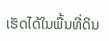ເຮັດໄດ້ໃນພື້ນທີ່ດິນ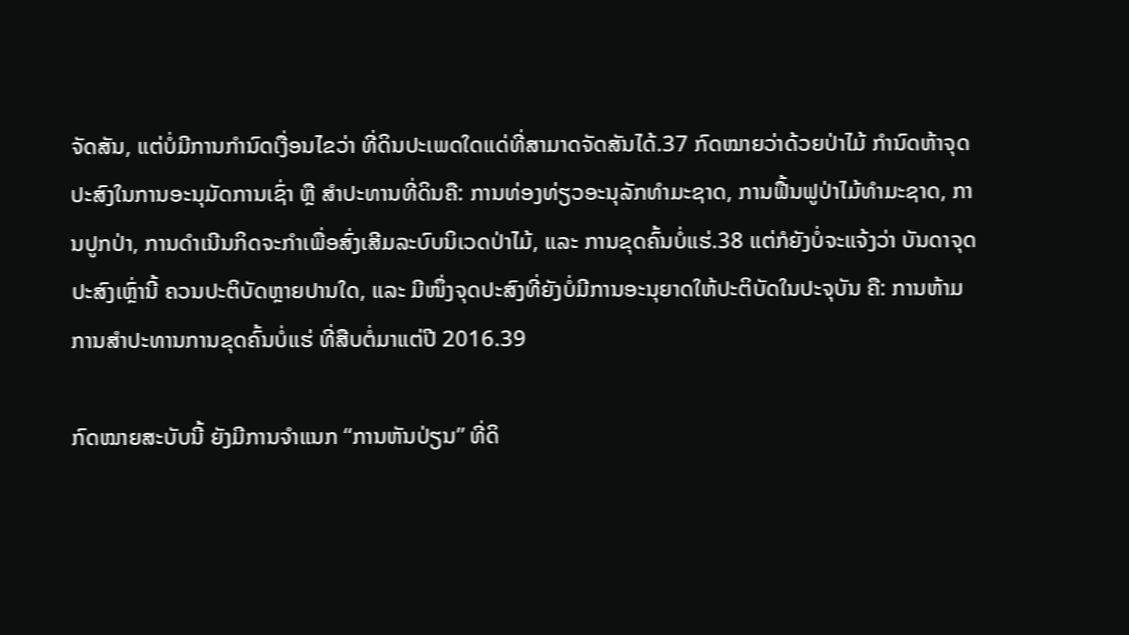ຈັດສັນ, ແຕ່ບໍ່ມີການກຳນົດເງື່ອນໄຂວ່າ ທີ່ດິນປະເພດໃດແດ່ທີ່ສາມາດຈັດສັນໄດ້.37 ກົດໝາຍວ່າດ້ວຍປ່າໄມ້ ກຳນົດຫ້າຈຸດປະສົງໃນການອະນຸມັດການເຊົ່າ ຫຼື ສຳປະທານທີ່ດິນຄື: ການທ່ອງທ່ຽວອະນຸລັກທຳມະຊາດ, ການຟື້ນຟູປ່າໄມ້ທຳມະຊາດ, ການປູກປ່າ, ການດຳເນີນກິດຈະກຳເພື່ອສົ່ງເສີມລະບົບນິເວດປ່າໄມ້, ແລະ ການຂຸດຄົ້ນບໍ່ແຮ່.38 ແຕ່ກໍຍັງບໍ່ຈະແຈ້ງວ່າ ບັນດາຈຸດປະສົງເຫຼົ່ານີ້ ຄວນປະຕິບັດຫຼາຍປານໃດ, ແລະ ມີໜຶ່ງຈຸດປະສົງທີ່ຍັງບໍ່ມີການອະນຸຍາດໃຫ້ປະຕິບັດໃນປະຈຸບັນ ຄື: ການຫ້າມການສຳປະທານການຂຸດຄົ້ນບໍ່ແຮ່ ທີ່ສືບຕໍ່ມາແຕ່ປີ 2016.39

ກົດໝາຍສະບັບນີ້ ຍັງມີການຈຳແນກ “ການຫັນປ່ຽນ” ທີ່ດິ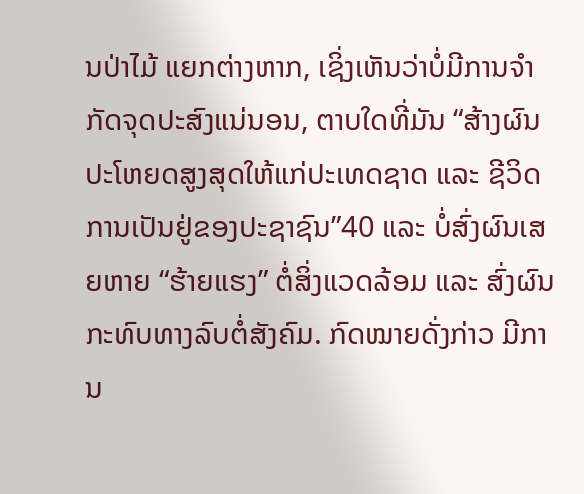ນປ່າໄມ້ ແຍກຕ່າງຫາກ, ເຊິ່ງເຫັນວ່າບໍ່ມີການຈຳກັດຈຸດປະສົງແນ່ນອນ, ຕາບໃດທີ່ມັນ “ສ້າງຜົນປະໂຫຍດສູງສຸດໃຫ້ແກ່ປະເທດຊາດ ແລະ ຊີວິດການເປັນຢູ່ຂອງປະຊາຊົນ”40 ແລະ ບໍ່ສົ່ງຜົນເສຍຫາຍ “ຮ້າຍແຮງ” ຕໍ່ສິ່ງແວດລ້ອມ ແລະ ສົ່ງຜົນກະທົບທາງລົບຕໍ່ສັງຄົມ. ກົດໝາຍດັ່ງກ່າວ ມີການ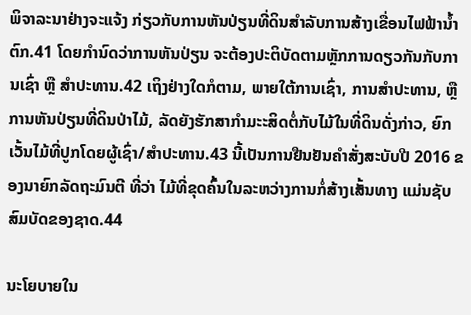ພິຈາລະນາຢ່າງຈະແຈ້ງ ກ່ຽວກັບການຫັນປ່ຽນທີ່ດິນສຳລັບການສ້າງເຂື່ອນໄຟຟ້ານ້ຳຕົກ.41 ໂດຍກຳນົດວ່າການຫັນປ່ຽນ ຈະຕ້ອງປະຕິບັດຕາມຫຼັກການດຽວກັນກັບການເຊົ່າ ຫຼື ສຳປະທານ.42 ເຖິງຢ່າງໃດກໍຕາມ, ພາຍໃຕ້ການເຊົ່າ, ການສຳປະທານ, ຫຼື ການຫັນປ່ຽນທີ່ດິນປ່າໄມ້, ລັດຍັງຮັກສາກຳມະະສິດຕໍ່ກັບໄມ້ໃນທີ່ດິນດັ່ງກ່າວ, ຍົກເວັ້ນໄມ້ທີ່ປູກໂດຍຜູ້ເຊົ່າ/ສຳປະທານ.43 ນີ້ເປັນການຢືນຢັນຄຳສັ່ງສະບັບປີ 2016 ຂອງນາຍົກລັດຖະມົນຕີ ທີ່ວ່າ ໄມ້ທີ່ຂຸດຄົ້ນໃນລະຫວ່າງການກໍ່ສ້າງເສັ້ນທາງ ແມ່ນຊັບສົມບັດຂອງຊາດ.44

ນະໂຍບາຍໃນ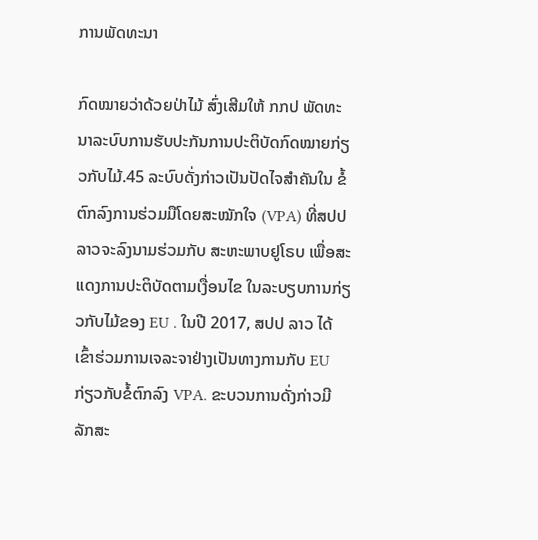ການພັດທະນາ

ກົດໝາຍວ່າດ້ວຍປ່າໄມ້ ສົ່ງເສີມໃຫ້ ກກປ ພັດທະນາລະບົບການຮັບປະກັນການປະຕິບັດກົດໝາຍກ່ຽວກັບໄມ້.45 ລະບົບດັ່ງກ່າວເປັນປັດໄຈສຳຄັນໃນ ຂໍ້ຕົກລົງການຮ່ວມມືໂດຍສະໝັກໃຈ (VPA) ທີ່ສປປ ລາວຈະລົງນາມຮ່ວມກັບ ສະຫະພາບຢູໂຣບ ເພື່ອສະແດງການປະຕິບັດຕາມເງື່ອນໄຂ ໃນລະບຽບການກ່ຽວກັບໄມ້ຂອງ EU . ໃນປີ 2017, ສປປ ລາວ ໄດ້ເຂົ້າຮ່ວມການເຈລະຈາຢ່າງເປັນທາງການກັບ EU ກ່ຽວກັບຂໍ້ຕົກລົງ VPA. ຂະບວນການດັ່ງກ່າວມີລັກສະ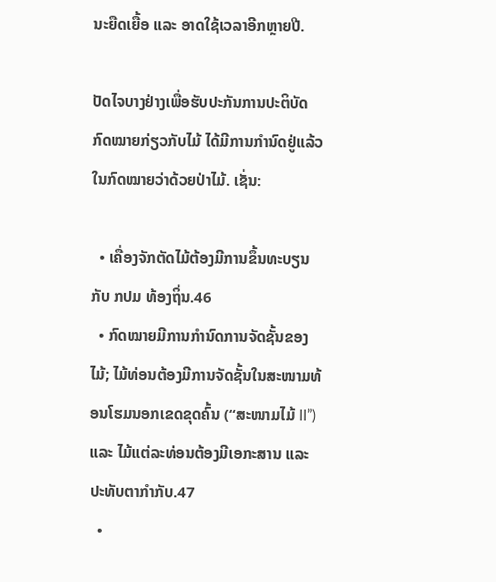ນະຍືດເຍື້ອ ແລະ ອາດໃຊ້ເວລາອີກຫຼາຍປີ.

ປັດໄຈບາງຢ່າງເພື່ອຮັບປະກັນການປະຕິບັດກົດໝາຍກ່ຽວກັບໄມ້ ໄດ້ມີການກຳນົດຢູ່ແລ້ວ ໃນກົດໝາຍວ່າດ້ວຍປ່າໄມ້. ເຊັ່ນ:

  • ເຄື່ອງຈັກຕັດໄມ້ຕ້ອງມີການຂຶ້ນທະບຽນກັບ ກປມ ທ້ອງຖິ່ນ.46
  • ກົດໝາຍມີການກຳນົດການຈັດຊັ້ນຂອງໄມ້; ໄມ້ທ່ອນຕ້ອງມີການຈັດຊັ້ນໃນສະໜາມທ້ອນໂຮມນອກເຂດຂຸດຄົ້ນ (“ສະໜາມໄມ້ II”) ແລະ ໄມ້ແຕ່ລະທ່ອນຕ້ອງມີເອກະສານ ແລະ ປະທັບຕາກຳກັບ.47
  •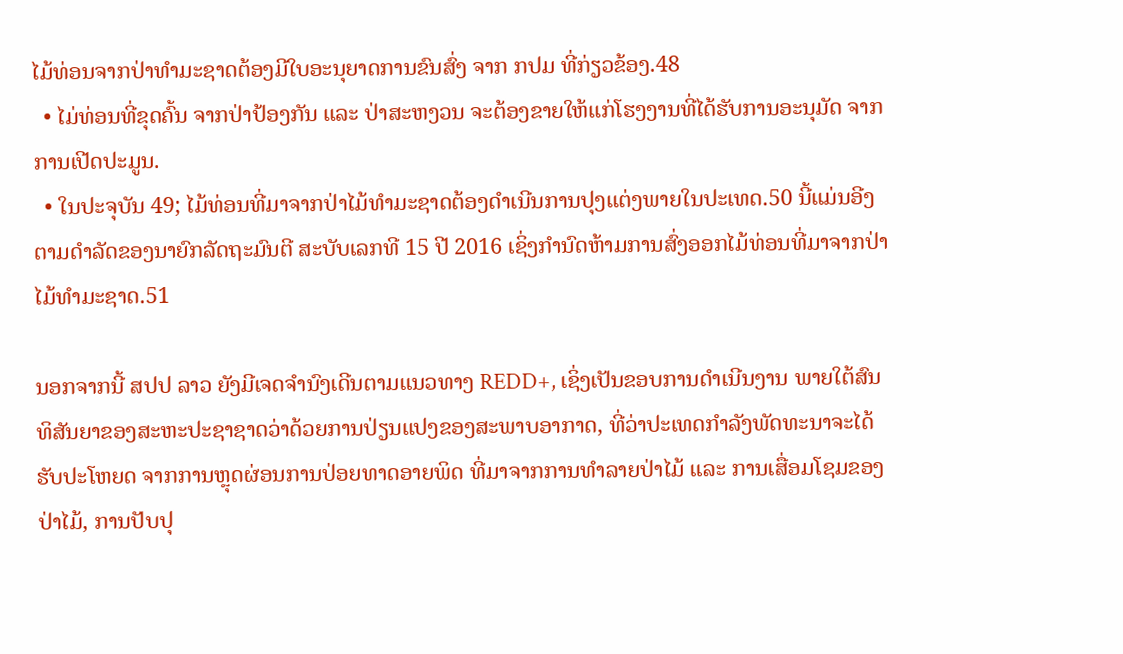ໄມ້ທ່ອນຈາກປ່າທຳມະຊາດຕ້ອງມີໃບອະນຸຍາດການຂົນສົ່ງ ຈາກ ກປມ ທີ່ກ່ຽວຂ້ອງ.48
  • ໄມ່ທ່ອນທີ່ຂຸດຄົ້ນ ຈາກປ່າປ້ອງກັນ ແລະ ປ່າສະຫງວນ ຈະຕ້ອງຂາຍໃຫ້ແກ່ໂຮງງານທີ່ໄດ້ຮັບການອະນຸມັດ ຈາກການເປີດປະມູນ.
  • ໃນປະຈຸບັນ 49; ໄມ້ທ່ອນທີ່ມາຈາກປ່າໄມ້ທຳມະຊາດຕ້ອງດຳເນີນການປຸງແຕ່ງພາຍໃນປະເທດ.50 ນີ້ແມ່ນອີງຕາມດຳລັດຂອງນາຍົກລັດຖະມົນຕີ ສະບັບເລກທີ 15 ປີ 2016 ເຊິ່ງກຳນົດຫ້າມການສົ່ງອອກໄມ້ທ່ອນທີ່ມາຈາກປ່າໄມ້ທຳມະຊາດ.51

ນອກຈາກນີ້ ສປປ ລາວ ຍັງມີເຈດຈຳນົງເດີນຕາມແນວທາງ REDD+, ເຊິ່ງເປັນຂອບການດຳເນີນງານ ພາຍໃຕ້ສົນທິສັນຍາຂອງສະຫະປະຊາຊາດວ່າດ້ວຍການປ່ຽນແປງຂອງສະພາບອາກາດ, ທີ່ວ່າປະເທດກຳລັງພັດທະນາຈະໄດ້ຮັບປະໂຫຍດ ຈາກການຫຼຸດຜ່ອນການປ່ອຍທາດອາຍພິດ ທີ່ມາຈາກການທຳລາຍປ່າໄມ້ ແລະ ການເສື່ອມໂຊມຂອງປ່າໄມ້, ການປັບປຸ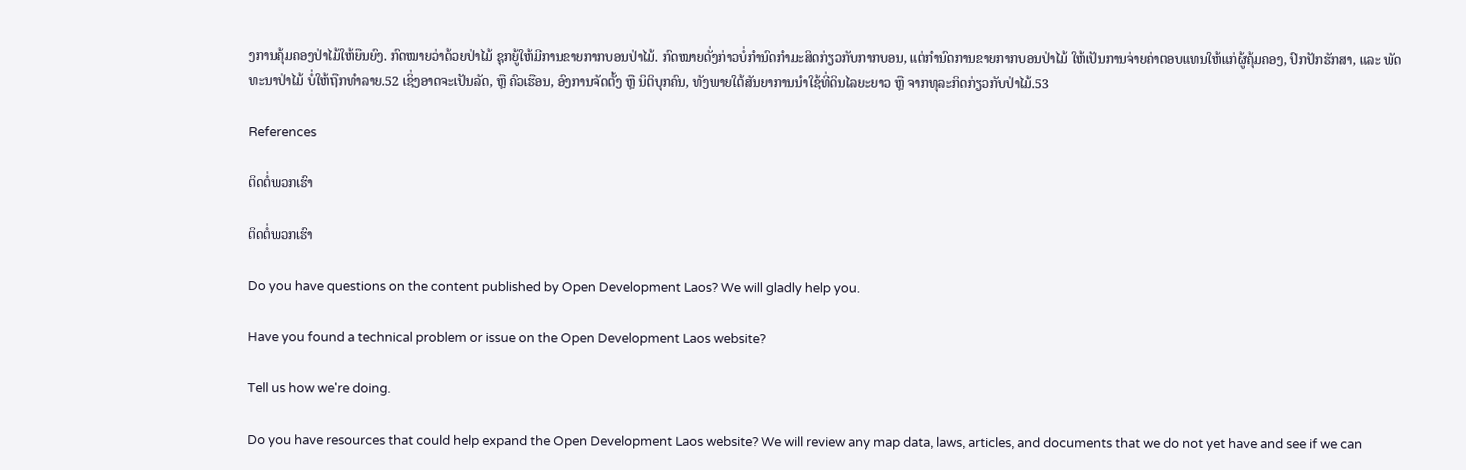ງການຄຸ້ມຄອງປ່າໄມ້ໃຫ້ຍືນຍົງ. ກົດໝາຍວ່າດ້ວຍປ່າໄມ້ ຊຸກຍູ້ໃຫ້ມີການຂາຍກາກບອນປ່າໄມ້. ກົດໝາຍດັ່ງກ່າວບໍ່ກຳນົດກຳມະສິດກ່ຽວກັບກາກບອນ, ແຕ່ກຳນົດການຂາຍກາກບອນປ່າໄມ້ ໃຫ້ເປັນການຈ່າຍຄ່າຕອບແທນໃຫ້ແກ່ຜູ້ຄຸ້ມຄອງ, ປົກປັກຮັກສາ, ແລະ ພັດທະນາປ່າໄມ້ ບໍ່ໃຫ້ຖືກທຳລາຍ.52 ເຊິ່ງອາດຈະເປັນລັດ, ຫຼື ຄົວເຮືອນ, ອົງການຈັດຕັ້ງ ຫຼື ນິຕິບຸກຄົນ, ທັງພາຍໃຕ້ສັນຍາການນຳໃຊ້ທີ່ດິນໄລຍະຍາວ ຫຼື ຈາກທຸລະກິດກ່ຽວກັບປ່າໄມ້.53

References

ຕິດຕໍ່ພວກເຮົາ

ຕິດຕໍ່ພວກເຮົາ

Do you have questions on the content published by Open Development Laos? We will gladly help you.

Have you found a technical problem or issue on the Open Development Laos website?

Tell us how we're doing.

Do you have resources that could help expand the Open Development Laos website? We will review any map data, laws, articles, and documents that we do not yet have and see if we can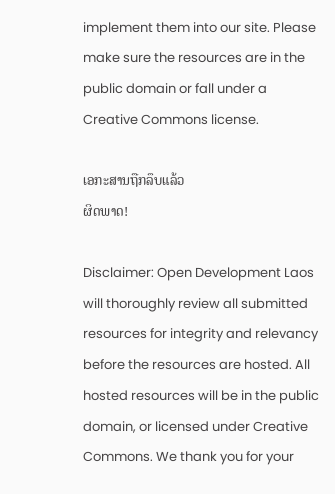implement them into our site. Please make sure the resources are in the public domain or fall under a Creative Commons license.

ເອກະສານຖືກລຶບແລ້ວ
ຜິດພາດ!

Disclaimer: Open Development Laos will thoroughly review all submitted resources for integrity and relevancy before the resources are hosted. All hosted resources will be in the public domain, or licensed under Creative Commons. We thank you for your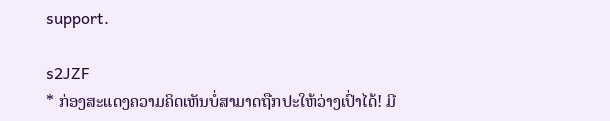support.

s2JZF
* ກ່ອງສະແດງຄວາມຄິດເຫັນບໍ່ສາມາດຖືກປະໃຫ້ວ່າງເປົ່າໄດ້! ມີ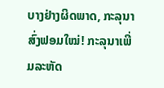ບາງຢ່າງຜິດພາດ, ກະລຸນາສົ່ງຟອມໃໝ່! ກະລຸນາເພີ່ມລະຫັດ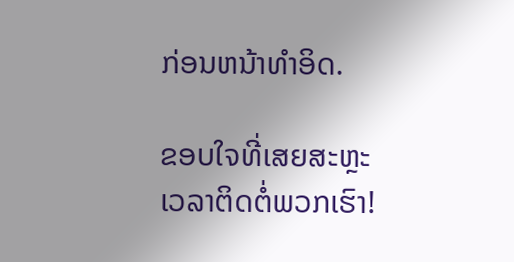ກ່ອນຫນ້າທໍາອິດ.

ຂອບໃຈທີ່ເສຍສະຫຼະເວລາຕິດຕໍ່ພວກເຮົາ!